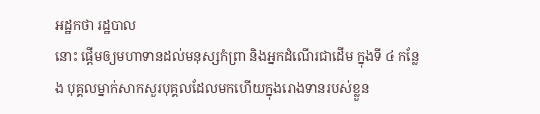អដ្ឋកថា រដ្ឋបាល
នោះ ផ្តើមឲ្យមហាទានដល់មនុស្សកំព្រា និងអ្នកដំណើរជាដើម ក្នុងទី ៤ កន្លែង បុគ្គលម្នាក់សាកសួរបុគ្គលដែលមកហើយក្នុងរោងទានរបស់ខ្លួន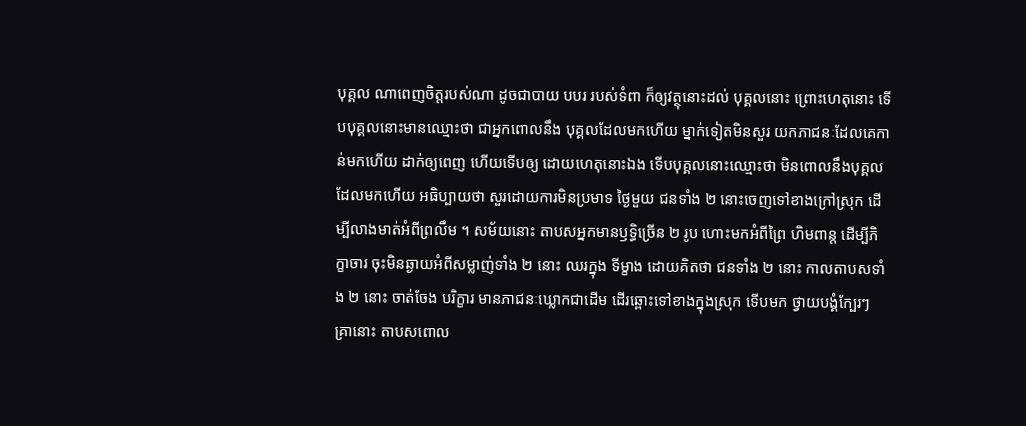បុគ្គល ណាពេញចិត្តរបស់ណា ដូចជាបាយ បបរ របស់ទំពា ក៏ឲ្យវត្ថុនោះដល់ បុគ្គលនោះ ព្រោះហេតុនោះ ទើបបុគ្គលនោះមានឈ្មោះថា ជាអ្នកពោលនឹង បុគ្គលដែលមកហើយ ម្នាក់ទៀតមិនសួរ យកភាជនៈដែលគេកាន់មកហើយ ដាក់ឲ្យពេញ ហើយទើបឲ្យ ដោយហេតុនោះឯង ទើបបុគ្គលនោះឈ្មោះថា មិនពោលនឹងបុគ្គលដែលមកហើយ អធិប្បាយថា សួរដោយការមិនប្រមាទ ថ្ងៃមួយ ជនទាំង ២ នោះចេញទៅខាងក្រៅស្រុក ដើម្បីលាងមាត់អំពីព្រលឹម ។ សម័យនោះ តាបសអ្នកមានឫទ្ធិច្រើន ២ រូប ហោះមកអំពីព្រៃ ហិមពាន្ត ដើម្បីភិក្ខាចារ ចុះមិនឆ្ងាយអំពីសម្លាញ់ទាំង ២ នោះ ឈរក្នុង ទីម្ខាង ដោយគិតថា ជនទាំង ២ នោះ កាលតាបសទាំង ២ នោះ ចាត់ចែង បរិក្ខារ មានភាជនៈឃ្លោកជាដើម ដើរឆ្ពោះទៅខាងក្នុងស្រុក ទើបមក ថ្វាយបង្គំក្បែរៗ គ្រានោះ តាបសពោល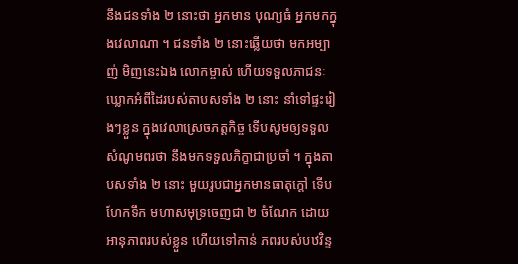នឹងជនទាំង ២ នោះថា អ្នកមាន បុណ្យធំ អ្នកមកក្នុងវេលាណា ។ ជនទាំង ២ នោះឆ្លើយថា មកអម្បាញ់ មិញនេះឯង លោកម្ចាស់ ហើយទទួលភាជនៈឃ្លោកអំពីដៃរបស់តាបសទាំង ២ នោះ នាំទៅផ្ទះរៀងៗខ្លួន ក្នុងវេលាស្រេចភត្តកិច្ច ទើបសូមឲ្យទទួល សំណូមពរថា នឹងមកទទួលភិក្ខាជាប្រចាំ ។ ក្នុងតាបសទាំង ២ នោះ មួយរូបជាអ្នកមានធាតុក្តៅ ទើបហែកទឹក មហាសមុទ្រចេញជា ២ ចំណែក ដោយអានុភាពរបស់ខ្លួន ហើយទៅកាន់ ភពរបស់បឋវិន្ទ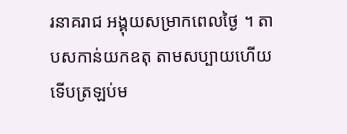រនាគរាជ អង្គុយសម្រាកពេលថ្ងៃ ។ តាបសកាន់យកឧតុ តាមសប្បាយហើយ ទើបត្រឡប់ម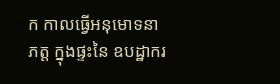ក កាលធ្វើអនុមោទនាភត្ត ក្នុងផ្ទះនៃ ឧបដ្ឋាករ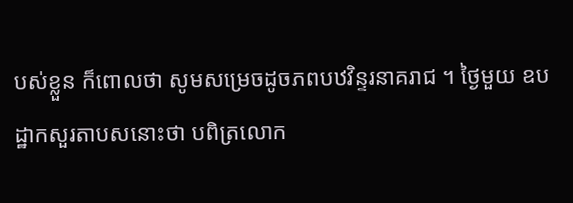បស់ខ្លួន ក៏ពោលថា សូមសម្រេចដូចភពបឋវិន្ទរនាគរាជ ។ ថ្ងៃមួយ ឧបដ្ឋាកសួរតាបសនោះថា បពិត្រលោក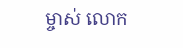ម្ចាស់ លោក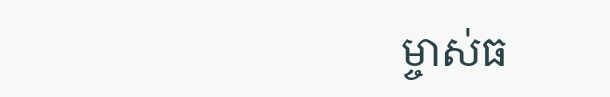ម្ចាស់ធ